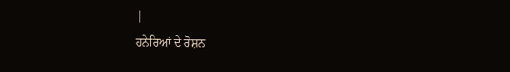|
ਹਨੇਰਿਆਂ ਦੇ ਰੋਸ਼ਨ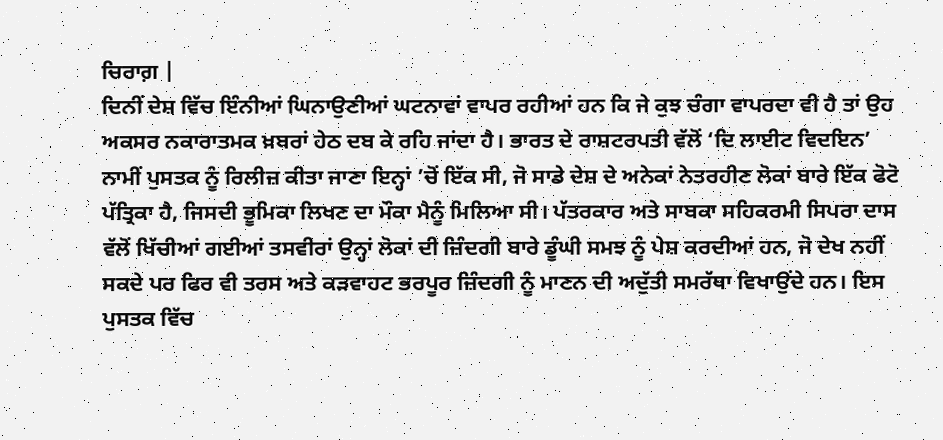ਚਿਰਾਗ਼ |
ਦਿਨੀਂ ਦੇਸ਼ ਵਿੱਚ ਇੰਨੀਆਂ ਘਿਨਾਉਣੀਆਂ ਘਟਨਾਵਾਂ ਵਾਪਰ ਰਹੀਆਂ ਹਨ ਕਿ ਜੇ ਕੁਝ ਚੰਗਾ ਵਾਪਰਦਾ ਵੀ ਹੈ ਤਾਂ ਉਹ ਅਕਸਰ ਨਕਾਰਾਤਮਕ ਖ਼ਬਰਾਂ ਹੇਠ ਦਬ ਕੇ ਰਹਿ ਜਾਂਦਾ ਹੈ। ਭਾਰਤ ਦੇ ਰਾਸ਼ਟਰਪਤੀ ਵੱਲੋਂ ‘ਦਿ ਲਾਈਟ ਵਿਦਇਨ’ ਨਾਮੀਂ ਪੁਸਤਕ ਨੂੰ ਰਿਲੀਜ਼ ਕੀਤਾ ਜਾਣਾ ਇਨ੍ਹਾਂ ’ਚੋਂ ਇੱਕ ਸੀ, ਜੋ ਸਾਡੇ ਦੇਸ਼ ਦੇ ਅਨੇਕਾਂ ਨੇਤਰਹੀਣ ਲੋਕਾਂ ਬਾਰੇ ਇੱਕ ਫੋਟੋ ਪੱਤ੍ਰਿਕਾ ਹੈ, ਜਿਸਦੀ ਭੂਮਿਕਾ ਲਿਖਣ ਦਾ ਮੌਕਾ ਮੈਨੂੰ ਮਿਲਿਆ ਸੀ। ਪੱਤਰਕਾਰ ਅਤੇ ਸਾਬਕਾ ਸਹਿਕਰਮੀ ਸਿਪਰਾ ਦਾਸ ਵੱਲੋਂ ਖਿੱਚੀਆਂ ਗਈਆਂ ਤਸਵੀਰਾਂ ਉਨ੍ਹਾਂ ਲੋਕਾਂ ਦੀ ਜ਼ਿੰਦਗੀ ਬਾਰੇ ਡੂੰਘੀ ਸਮਝ ਨੂੰ ਪੇਸ਼ ਕਰਦੀਆਂ ਹਨ, ਜੋ ਦੇਖ ਨਹੀਂ ਸਕਦੇ ਪਰ ਫਿਰ ਵੀ ਤਰਸ ਅਤੇ ਕੜਵਾਹਟ ਭਰਪੂਰ ਜ਼ਿੰਦਗੀ ਨੂੰ ਮਾਣਨ ਦੀ ਅਦੁੱਤੀ ਸਮਰੱਥਾ ਵਿਖਾਉਂਦੇ ਹਨ। ਇਸ ਪੁਸਤਕ ਵਿੱਚ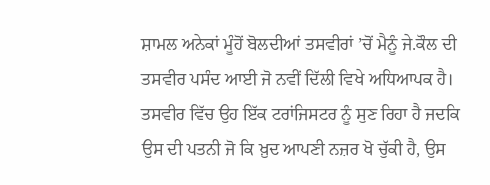ਸ਼ਾਮਲ ਅਨੇਕਾਂ ਮੂੰਹੋਂ ਬੋਲਦੀਆਂ ਤਸਵੀਰਾਂ ’ਚੋਂ ਮੈਨੂੰ ਜੇ.ਕੌਲ ਦੀ ਤਸਵੀਰ ਪਸੰਦ ਆਈ ਜੋ ਨਵੀਂ ਦਿੱਲੀ ਵਿਖੇ ਅਧਿਆਪਕ ਹੈ। ਤਸਵੀਰ ਵਿੱਚ ਉਹ ਇੱਕ ਟਰਾਂਜਿਸਟਰ ਨੂੰ ਸੁਣ ਰਿਹਾ ਹੈ ਜਦਕਿ ਉਸ ਦੀ ਪਤਨੀ ਜੋ ਕਿ ਖ਼ੁਦ ਆਪਣੀ ਨਜ਼ਰ ਖੋ ਚੁੱਕੀ ਹੈ, ਉਸ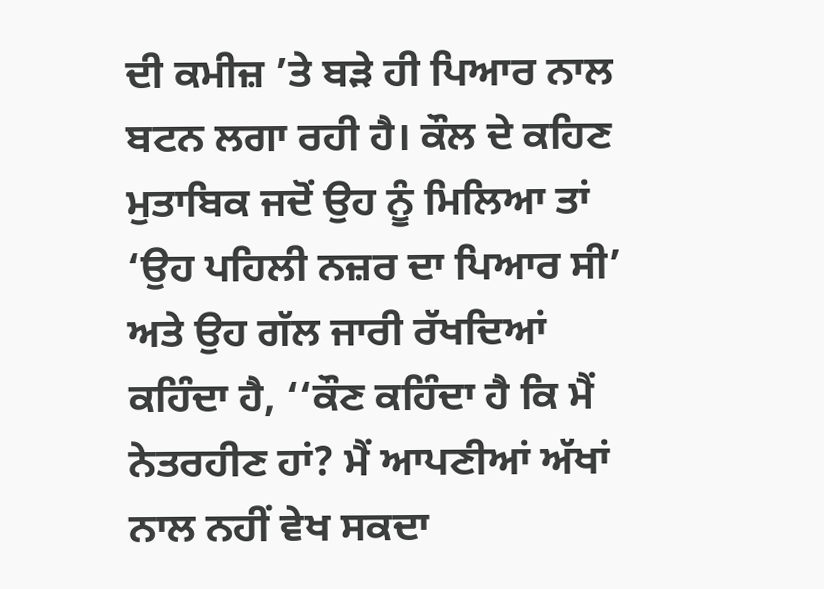ਦੀ ਕਮੀਜ਼ ’ਤੇ ਬੜੇ ਹੀ ਪਿਆਰ ਨਾਲ ਬਟਨ ਲਗਾ ਰਹੀ ਹੈ। ਕੌਲ ਦੇ ਕਹਿਣ ਮੁਤਾਬਿਕ ਜਦੋਂ ਉਹ ਨੂੰ ਮਿਲਿਆ ਤਾਂ ‘ਉਹ ਪਹਿਲੀ ਨਜ਼ਰ ਦਾ ਪਿਆਰ ਸੀ’ ਅਤੇ ਉਹ ਗੱਲ ਜਾਰੀ ਰੱਖਦਿਆਂ ਕਹਿੰਦਾ ਹੈ, ‘‘ਕੌਣ ਕਹਿੰਦਾ ਹੈ ਕਿ ਮੈਂ ਨੇਤਰਹੀਣ ਹਾਂ? ਮੈਂ ਆਪਣੀਆਂ ਅੱਖਾਂ ਨਾਲ ਨਹੀਂ ਵੇਖ ਸਕਦਾ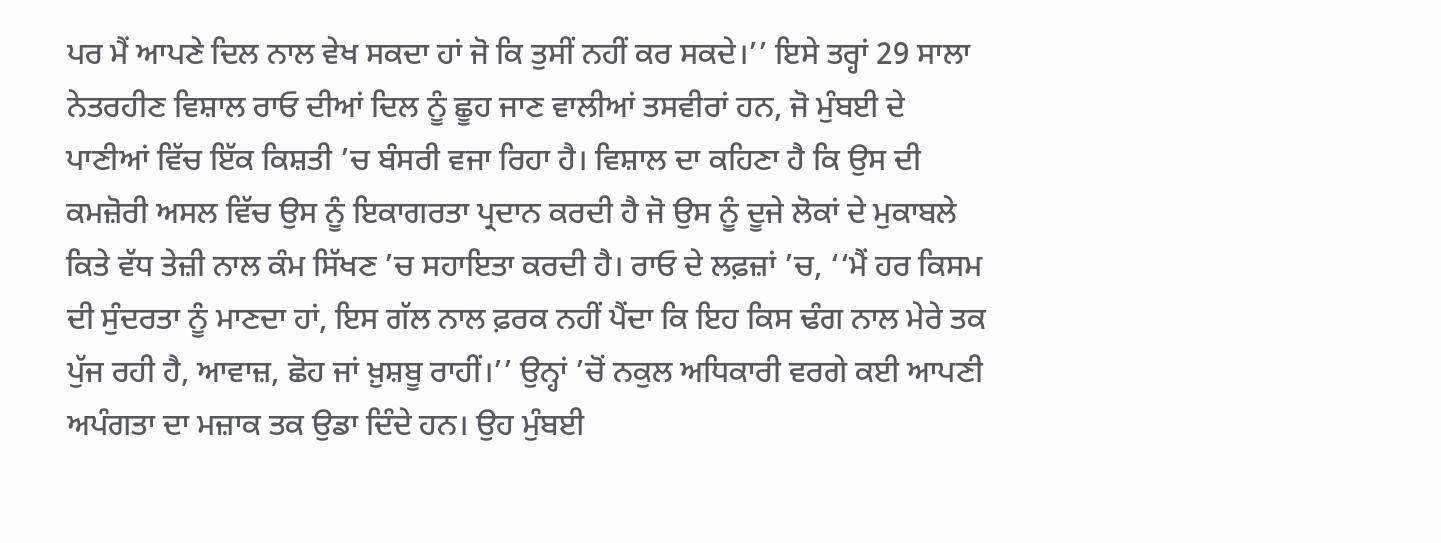ਪਰ ਮੈਂ ਆਪਣੇ ਦਿਲ ਨਾਲ ਵੇਖ ਸਕਦਾ ਹਾਂ ਜੋ ਕਿ ਤੁਸੀਂ ਨਹੀਂ ਕਰ ਸਕਦੇ।’’ ਇਸੇ ਤਰ੍ਹਾਂ 29 ਸਾਲਾ ਨੇਤਰਹੀਣ ਵਿਸ਼ਾਲ ਰਾਓ ਦੀਆਂ ਦਿਲ ਨੂੰ ਛੂਹ ਜਾਣ ਵਾਲੀਆਂ ਤਸਵੀਰਾਂ ਹਨ, ਜੋ ਮੁੰਬਈ ਦੇ ਪਾਣੀਆਂ ਵਿੱਚ ਇੱਕ ਕਿਸ਼ਤੀ ’ਚ ਬੰਸਰੀ ਵਜਾ ਰਿਹਾ ਹੈ। ਵਿਸ਼ਾਲ ਦਾ ਕਹਿਣਾ ਹੈ ਕਿ ਉਸ ਦੀ ਕਮਜ਼ੋਰੀ ਅਸਲ ਵਿੱਚ ਉਸ ਨੂੰ ਇਕਾਗਰਤਾ ਪ੍ਰਦਾਨ ਕਰਦੀ ਹੈ ਜੋ ਉਸ ਨੂੰ ਦੂਜੇ ਲੋਕਾਂ ਦੇ ਮੁਕਾਬਲੇ ਕਿਤੇ ਵੱਧ ਤੇਜ਼ੀ ਨਾਲ ਕੰਮ ਸਿੱਖਣ ’ਚ ਸਹਾਇਤਾ ਕਰਦੀ ਹੈ। ਰਾਓ ਦੇ ਲਫ਼ਜ਼ਾਂ ’ਚ, ‘‘ਮੈਂ ਹਰ ਕਿਸਮ ਦੀ ਸੁੰਦਰਤਾ ਨੂੰ ਮਾਣਦਾ ਹਾਂ, ਇਸ ਗੱਲ ਨਾਲ ਫ਼ਰਕ ਨਹੀਂ ਪੈਂਦਾ ਕਿ ਇਹ ਕਿਸ ਢੰਗ ਨਾਲ ਮੇਰੇ ਤਕ ਪੁੱਜ ਰਹੀ ਹੈ, ਆਵਾਜ਼, ਛੋਹ ਜਾਂ ਖ਼ੁਸ਼ਬੂ ਰਾਹੀਂ।’’ ਉਨ੍ਹਾਂ ’ਚੋਂ ਨਕੁਲ ਅਧਿਕਾਰੀ ਵਰਗੇ ਕਈ ਆਪਣੀ ਅਪੰਗਤਾ ਦਾ ਮਜ਼ਾਕ ਤਕ ਉਡਾ ਦਿੰਦੇ ਹਨ। ਉਹ ਮੁੰਬਈ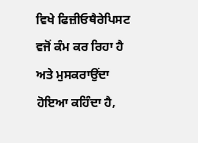ਵਿਖੇ ਫਿਜ਼ੀਓਥੈਰੇਪਿਸਟ ਵਜੋਂ ਕੰਮ ਕਰ ਰਿਹਾ ਹੈ ਅਤੇ ਮੁਸਕਰਾਉਂਦਾ ਹੋਇਆ ਕਹਿੰਦਾ ਹੈ,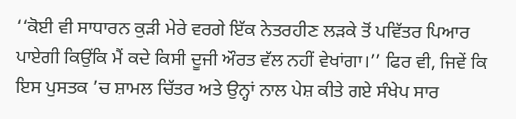‘‘ਕੋਈ ਵੀ ਸਾਧਾਰਨ ਕੁੜੀ ਮੇਰੇ ਵਰਗੇ ਇੱਕ ਨੇਤਰਹੀਣ ਲੜਕੇ ਤੋਂ ਪਵਿੱਤਰ ਪਿਆਰ ਪਾਏਗੀ ਕਿਉਂਕਿ ਮੈਂ ਕਦੇ ਕਿਸੀ ਦੂਜੀ ਔਰਤ ਵੱਲ ਨਹੀਂ ਵੇਖਾਂਗਾ।’’ ਫਿਰ ਵੀ, ਜਿਵੇਂ ਕਿ ਇਸ ਪੁਸਤਕ ’ਚ ਸ਼ਾਮਲ ਚਿੱਤਰ ਅਤੇ ਉਨ੍ਹਾਂ ਨਾਲ ਪੇਸ਼ ਕੀਤੇ ਗਏ ਸੰਖੇਪ ਸਾਰ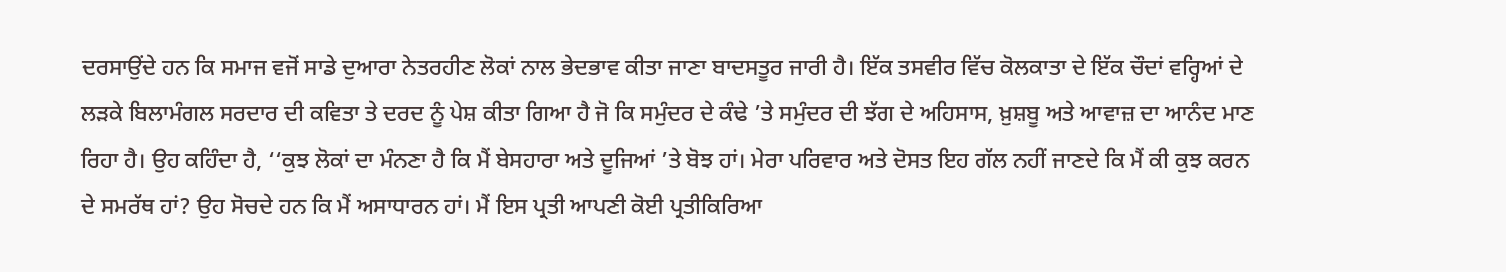ਦਰਸਾਉਂਦੇ ਹਨ ਕਿ ਸਮਾਜ ਵਜੋਂ ਸਾਡੇ ਦੁਆਰਾ ਨੇਤਰਹੀਣ ਲੋਕਾਂ ਨਾਲ ਭੇਦਭਾਵ ਕੀਤਾ ਜਾਣਾ ਬਾਦਸਤੂਰ ਜਾਰੀ ਹੈ। ਇੱਕ ਤਸਵੀਰ ਵਿੱਚ ਕੋਲਕਾਤਾ ਦੇ ਇੱਕ ਚੌਦਾਂ ਵਰ੍ਹਿਆਂ ਦੇ ਲੜਕੇ ਬਿਲਾਮੰਗਲ ਸਰਦਾਰ ਦੀ ਕਵਿਤਾ ਤੇ ਦਰਦ ਨੂੰ ਪੇਸ਼ ਕੀਤਾ ਗਿਆ ਹੈ ਜੋ ਕਿ ਸਮੁੰਦਰ ਦੇ ਕੰਢੇ ’ਤੇ ਸਮੁੰਦਰ ਦੀ ਝੱਗ ਦੇ ਅਹਿਸਾਸ, ਖ਼ੁਸ਼ਬੂ ਅਤੇ ਆਵਾਜ਼ ਦਾ ਆਨੰਦ ਮਾਣ ਰਿਹਾ ਹੈ। ਉਹ ਕਹਿੰਦਾ ਹੈ, ‘‘ਕੁਝ ਲੋਕਾਂ ਦਾ ਮੰਨਣਾ ਹੈ ਕਿ ਮੈਂ ਬੇਸਹਾਰਾ ਅਤੇ ਦੂਜਿਆਂ ’ਤੇ ਬੋਝ ਹਾਂ। ਮੇਰਾ ਪਰਿਵਾਰ ਅਤੇ ਦੋਸਤ ਇਹ ਗੱਲ ਨਹੀਂ ਜਾਣਦੇ ਕਿ ਮੈਂ ਕੀ ਕੁਝ ਕਰਨ ਦੇ ਸਮਰੱਥ ਹਾਂ? ਉਹ ਸੋਚਦੇ ਹਨ ਕਿ ਮੈਂ ਅਸਾਧਾਰਨ ਹਾਂ। ਮੈਂ ਇਸ ਪ੍ਰਤੀ ਆਪਣੀ ਕੋਈ ਪ੍ਰਤੀਕਿਰਿਆ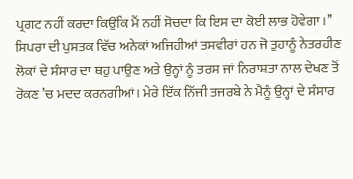ਪ੍ਰਗਟ ਨਹੀਂ ਕਰਦਾ ਕਿਉਂਕਿ ਮੈਂ ਨਹੀਂ ਸੋਚਦਾ ਕਿ ਇਸ ਦਾ ਕੋਈ ਲਾਭ ਹੋਵੇਗਾ।’’ ਸਿਪਰਾ ਦੀ ਪੁਸਤਕ ਵਿੱਚ ਅਨੇਕਾਂ ਅਜਿਹੀਆਂ ਤਸਵੀਰਾਂ ਹਨ ਜੋ ਤੁਹਾਨੂੰ ਨੇਤਰਹੀਣ ਲੋਕਾਂ ਦੇ ਸੰਸਾਰ ਦਾ ਥਹੁ ਪਾਉਣ ਅਤੇ ਉਨ੍ਹਾਂ ਨੂੰ ਤਰਸ ਜਾਂ ਨਿਰਾਸ਼ਤਾ ਨਾਲ ਦੇਖਣ ਤੋਂ ਰੋਕਣ ’ਚ ਮਦਦ ਕਰਨਗੀਆਂ। ਮੇਰੇ ਇੱਕ ਨਿੱਜੀ ਤਜਰਬੇ ਨੇ ਮੈਨੂੰ ਉਨ੍ਹਾਂ ਦੇ ਸੰਸਾਰ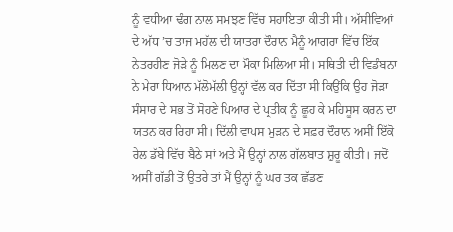ਨੂੰ ਵਧੀਆ ਢੰਗ ਨਾਲ ਸਮਝਣ ਵਿੱਚ ਸਹਾਇਤਾ ਕੀਤੀ ਸੀ। ਅੱਸੀਵਿਆਂ ਦੇ ਅੱਧ ’ਚ ਤਾਜ ਮਹੱਲ ਦੀ ਯਾਤਰਾ ਦੌਰਾਨ ਮੈਨੂੰ ਆਗਰਾ ਵਿੱਚ ਇੱਕ ਨੇਤਰਹੀਣ ਜੋੜੇ ਨੂੰ ਮਿਲਣ ਦਾ ਮੌਕਾ ਮਿਲਿਆ ਸੀ। ਸਥਿਤੀ ਦੀ ਵਿਡੰਬਨਾ ਨੇ ਮੇਰਾ ਧਿਆਨ ਮੱਲੋਮੱਲੀ ਉਨ੍ਹਾਂ ਵੱਲ ਕਰ ਦਿੱਤਾ ਸੀ ਕਿਉਂਕਿ ਉਹ ਜੋੜਾ ਸੰਸਾਰ ਦੇ ਸਭ ਤੋਂ ਸੋਹਣੇ ਪਿਆਰ ਦੇ ਪ੍ਰਤੀਕ ਨੂੰ ਛੂਹ ਕੇ ਮਹਿਸੂਸ ਕਰਨ ਦਾ ਯਤਨ ਕਰ ਰਿਹਾ ਸੀ। ਦਿੱਲੀ ਵਾਪਸ ਮੁੜਨ ਦੇ ਸਫ਼ਰ ਦੌਰਾਨ ਅਸੀਂ ਇੱਕੋ ਰੇਲ ਡੱਬੇ ਵਿੱਚ ਬੈਠੇ ਸਾਂ ਅਤੇ ਮੈਂ ਉਨ੍ਹਾਂ ਨਾਲ ਗੱਲਬਾਤ ਸ਼ੁਰੂ ਕੀਤੀ। ਜਦੋਂ ਅਸੀਂ ਗੱਡੀ ਤੋਂ ਉਤਰੇ ਤਾਂ ਮੈਂ ਉਨ੍ਹਾਂ ਨੂੰ ਘਰ ਤਕ ਛੱਡਣ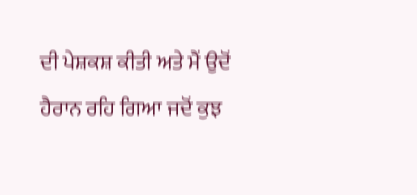ਦੀ ਪੇਸ਼ਕਸ਼ ਕੀਤੀ ਅਤੇ ਮੈਂ ਉਦੋਂ ਹੈਰਾਨ ਰਹਿ ਗਿਆ ਜਦੋਂ ਕੁਝ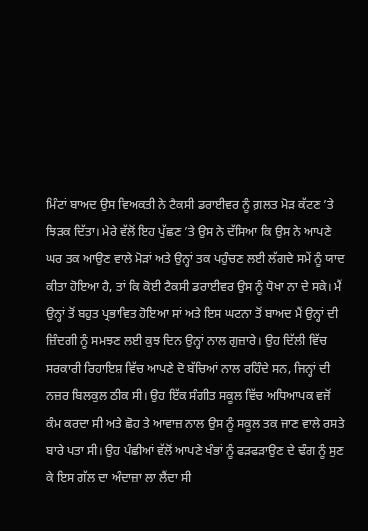ਮਿੰਟਾਂ ਬਾਅਦ ਉਸ ਵਿਅਕਤੀ ਨੇ ਟੈਕਸੀ ਡਰਾਈਵਰ ਨੂੰ ਗ਼ਲਤ ਮੋੜ ਕੱਟਣ ’ਤੇ ਝਿੜਕ ਦਿੱਤਾ। ਮੇਰੇ ਵੱਲੋਂ ਇਹ ਪੁੱਛਣ ’ਤੇ ਉਸ ਨੇ ਦੱਸਿਆ ਕਿ ਉਸ ਨੇ ਆਪਣੇ ਘਰ ਤਕ ਆਉਣ ਵਾਲੇ ਮੋੜਾਂ ਅਤੇ ਉਨ੍ਹਾਂ ਤਕ ਪਹੁੰਚਣ ਲਈ ਲੱਗਦੇ ਸਮੇਂ ਨੂੰ ਯਾਦ ਕੀਤਾ ਹੋਇਆ ਹੈ, ਤਾਂ ਕਿ ਕੋਈ ਟੈਕਸੀ ਡਰਾਈਵਰ ਉਸ ਨੂੰ ਧੋਖਾ ਨਾ ਦੇ ਸਕੇ। ਮੈਂ ਉਨ੍ਹਾਂ ਤੋਂ ਬਹੁਤ ਪ੍ਰਭਾਵਿਤ ਹੋਇਆ ਸਾਂ ਅਤੇ ਇਸ ਘਟਨਾ ਤੋਂ ਬਾਅਦ ਮੈਂ ਉਨ੍ਹਾਂ ਦੀ ਜ਼ਿੰਦਗੀ ਨੂੰ ਸਮਝਣ ਲਈ ਕੁਝ ਦਿਨ ਉਨ੍ਹਾਂ ਨਾਲ ਗੁਜ਼ਾਰੇ। ਉਹ ਦਿੱਲੀ ਵਿੱਚ ਸਰਕਾਰੀ ਰਿਹਾਇਸ਼ ਵਿੱਚ ਆਪਣੇ ਦੋ ਬੱਚਿਆਂ ਨਾਲ ਰਹਿੰਦੇ ਸਨ, ਜਿਨ੍ਹਾਂ ਦੀ ਨਜ਼ਰ ਬਿਲਕੁਲ ਠੀਕ ਸੀ। ਉਹ ਇੱਕ ਸੰਗੀਤ ਸਕੂਲ ਵਿੱਚ ਅਧਿਆਪਕ ਵਜੋਂ ਕੰਮ ਕਰਦਾ ਸੀ ਅਤੇ ਛੋਹ ਤੇ ਆਵਾਜ਼ ਨਾਲ ਉਸ ਨੂੰ ਸਕੂਲ ਤਕ ਜਾਣ ਵਾਲੇ ਰਸਤੇ ਬਾਰੇ ਪਤਾ ਸੀ। ਉਹ ਪੰਛੀਆਂ ਵੱਲੋਂ ਆਪਣੇ ਖੰਭਾਂ ਨੂੰ ਫੜਫੜਾਉਣ ਦੇ ਢੰਗ ਨੂੰ ਸੁਣ ਕੇ ਇਸ ਗੱਲ ਦਾ ਅੰਦਾਜ਼ਾ ਲਾ ਲੈਂਦਾ ਸੀ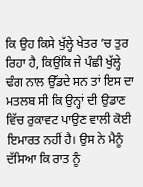ਕਿ ਉਹ ਕਿਸੇ ਖੁੱਲ੍ਹੇ ਖੇਤਰ ’ਚ ਤੁਰ ਰਿਹਾ ਹੈ, ਕਿਉਂਕਿ ਜੇ ਪੰਛੀ ਖੁੱਲ੍ਹੇ ਢੰਗ ਨਾਲ ਉੱਡਦੇ ਸਨ ਤਾਂ ਇਸ ਦਾ ਮਤਲਬ ਸੀ ਕਿ ਉਨ੍ਹਾਂ ਦੀ ਉਡਾਣ ਵਿੱਚ ਰੁਕਾਵਟ ਪਾਉਣ ਵਾਲੀ ਕੋਈ ਇਮਾਰਤ ਨਹੀਂ ਹੈ। ਉਸ ਨੇ ਮੈਨੂੰ ਦੱਸਿਆ ਕਿ ਰਾਤ ਨੂੰ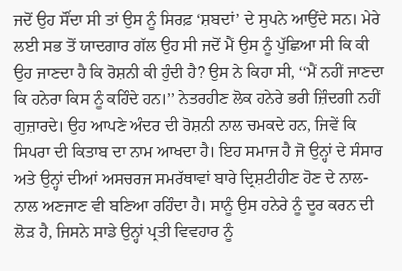ਜਦੋਂ ਉਹ ਸੌਂਦਾ ਸੀ ਤਾਂ ਉਸ ਨੂੰ ਸਿਰਫ਼ ‘ਸ਼ਬਦਾਂ’ ਦੇ ਸੁਪਨੇ ਆਉਂਦੇ ਸਨ। ਮੇਰੇ ਲਈ ਸਭ ਤੋਂ ਯਾਦਗਾਰ ਗੱਲ ਉਹ ਸੀ ਜਦੋਂ ਮੈਂ ਉਸ ਨੂੰ ਪੁੱਛਿਆ ਸੀ ਕਿ ਕੀ ਉਹ ਜਾਣਦਾ ਹੈ ਕਿ ਰੋਸ਼ਨੀ ਕੀ ਹੁੰਦੀ ਹੈ? ਉਸ ਨੇ ਕਿਹਾ ਸੀ, ‘‘ਮੈਂ ਨਹੀਂ ਜਾਣਦਾ ਕਿ ਹਨੇਰਾ ਕਿਸ ਨੂੰ ਕਹਿੰਦੇ ਹਨ।’’ ਨੇਤਰਹੀਣ ਲੋਕ ਹਨੇਰੇ ਭਰੀ ਜ਼ਿੰਦਗੀ ਨਹੀਂ ਗੁਜ਼ਾਰਦੇ। ਉਹ ਆਪਣੇ ਅੰਦਰ ਦੀ ਰੋਸ਼ਨੀ ਨਾਲ ਚਮਕਦੇ ਹਨ, ਜਿਵੇਂ ਕਿ ਸਿਪਰਾ ਦੀ ਕਿਤਾਬ ਦਾ ਨਾਮ ਆਖਦਾ ਹੈ। ਇਹ ਸਮਾਜ ਹੈ ਜੋ ਉਨ੍ਹਾਂ ਦੇ ਸੰਸਾਰ ਅਤੇ ਉਨ੍ਹਾਂ ਦੀਆਂ ਅਸਚਰਜ ਸਮਰੱਥਾਵਾਂ ਬਾਰੇ ਦ੍ਰਿਸ਼ਟੀਹੀਣ ਹੋਣ ਦੇ ਨਾਲ-ਨਾਲ ਅਣਜਾਣ ਵੀ ਬਣਿਆ ਰਹਿੰਦਾ ਹੈ। ਸਾਨੂੰ ਉਸ ਹਨੇਰੇ ਨੂੰ ਦੂਰ ਕਰਨ ਦੀ ਲੋੜ ਹੈ, ਜਿਸਨੇ ਸਾਡੇ ਉਨ੍ਹਾਂ ਪ੍ਰਤੀ ਵਿਵਹਾਰ ਨੂੰ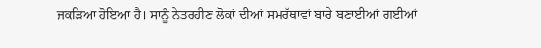ਜਕੜਿਆ ਹੋਇਆ ਹੈ। ਸਾਨੂੰ ਨੇਤਰਹੀਣ ਲੋਕਾਂ ਦੀਆਂ ਸਮਰੱਥਾਵਾਂ ਬਾਰੇ ਬਣਾਈਆਂ ਗਈਆਂ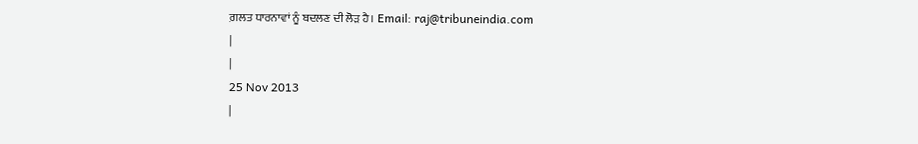ਗ਼ਲਤ ਧਾਰਨਾਵਾਂ ਨੂੰ ਬਦਲਣ ਦੀ ਲੋੜ ਹੈ। Email: raj@tribuneindia.com
|
|
25 Nov 2013
|